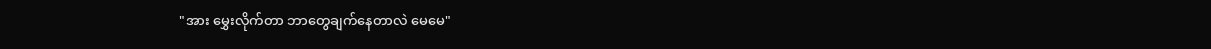"အား မွှေးလိုက်တာ ဘာတွေချက်နေတာလဲ မေမေ"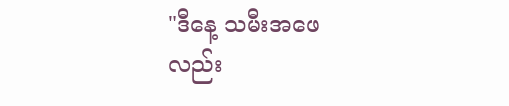"ဒီနေ့ သမီးအဖေလည်း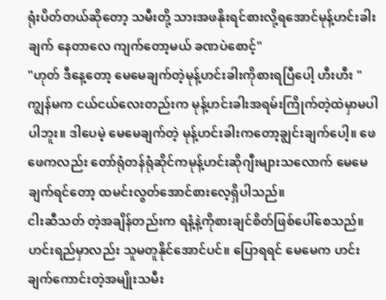ရုံးပိတ်တယ်ဆိုတော့ သမီးတို့ သားအဖနိုးရင်စားလို့ရအောင်မုန့်ဟင်းခါးချက် နေတာလေ ကျက်တော့မယ် ခဏပဲစောင့်"
"ဟုတ် ဒီနေ့တော့ မေမေချက်တဲ့မုန့်ဟင်းခါးကိုစားရပြီပေါ့ ဟီးဟီး "
ကျွန်မက ငယ်ငယ်လေးတည်းက မုန့်ဟင်းခါးအရမ်းကြိုက်တဲ့ထဲမှာမပါပါဘူး။ ဒါပေမဲ့ မေမေချက်တဲ့ မုန့်ဟင်းခါးကတော့ချွင်းချက်ပေါ့။ ဖေဖေကလည်း တော်ရုံတန်ရုံဆိုင်ကမုန့်ဟင်းဆိုဂျီးများသလောက် မေမေချက်ရင်တော့ ထမင်းလွတ်အောင်စားလေ့ရှိပါသည်။
ငါးဆီသတ် တဲ့အချိန်တည်းက ရနံ့နဲ့ကိုစားချင်စိတ်ဖြစ်ပေါ်စေသည်။ ဟင်းရည်မှာလည်း သူမတူနိုင်အောင်ပင်။ ပြောရရင် မေမေက ဟင်းချက်ကောင်းတဲ့အမျိုးသမီး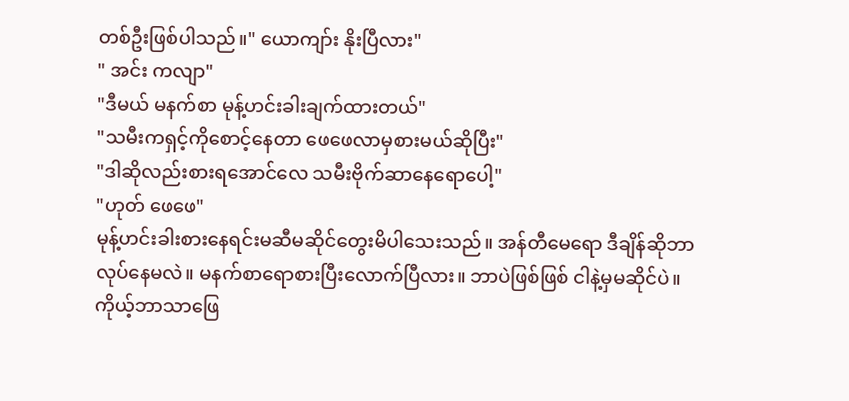တစ်ဦးဖြစ်ပါသည်။" ယောကျာ်း နိုးပြီလား"
" အင်း ကလျာ"
"ဒီမယ် မနက်စာ မုန့်ဟင်းခါးချက်ထားတယ်"
"သမီးကရှင့်ကိုစောင့်နေတာ ဖေဖေလာမှစားမယ်ဆိုပြီး"
"ဒါဆိုလည်းစားရအောင်လေ သမီးဗိုက်ဆာနေရောပေါ့"
"ဟုတ် ဖေဖေ"
မုန့်ဟင်းခါးစားနေရင်းမဆီမဆိုင်တွေးမိပါသေးသည်။ အန်တီမေရော ဒီချိန်ဆိုဘာလုပ်နေမလဲ။ မနက်စာရောစားပြီးလောက်ပြီလား။ ဘာပဲဖြစ်ဖြစ် ငါနဲ့မှမဆိုင်ပဲ။
ကိုယ့်ဘာသာဖြေ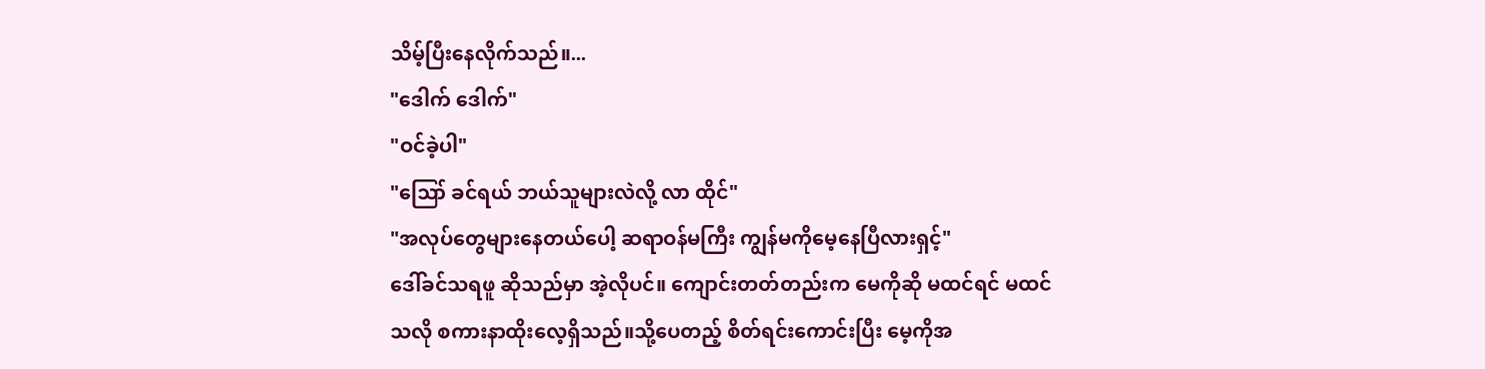သိမ့်ပြီးနေလိုက်သည်။...
"ဒေါက် ဒေါက်"
"ဝင်ခဲ့ပါ"
"ဪ ခင်ရယ် ဘယ်သူများလဲလို့ လာ ထိုင်"
"အလုပ်တွေများနေတယ်ပေါ့ ဆရာဝန်မကြီး ကျွန်မကိုမေ့နေပြီလားရှင့်"
ဒေါ်ခင်သရဖူ ဆိုသည်မှာ အဲ့လိုပင်။ ကျောင်းတတ်တည်းက မေကိုဆို မထင်ရင် မထင်သလို စကားနာထိုးလေ့ရှိသည်။သို့ပေတည့် စိတ်ရင်းကောင်းပြီး မေ့ကိုအ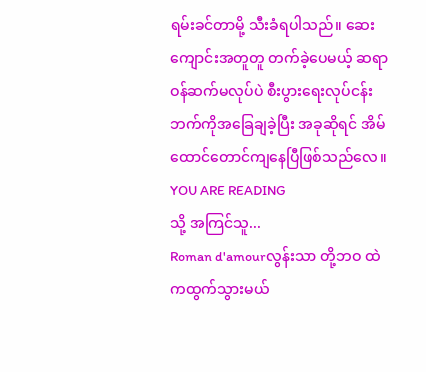ရမ်းခင်တာမို့ သီးခံရပါသည်။ ဆေးကျောင်းအတူတူ တက်ခဲ့ပေမယ့် ဆရာဝန်ဆက်မလုပ်ပဲ စီးပွားရေးလုပ်ငန်းဘက်ကိုအခြေချခဲ့ပြီး အခုဆိုရင် အိမ်ထောင်တောင်ကျနေပြီဖြစ်သည်လေ။
YOU ARE READING
သို့ အကြင်သူ...
Roman d'amourလွန်းသာ တို့ဘဝ ထဲကထွက်သွားမယ်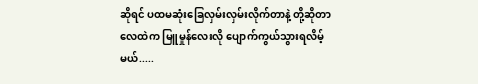ဆိုရင် ပထမဆုံးခြေလှမ်းလှမ်းလိုက်တာနဲ့ တို့ဆိုတာ လေထဲက မြူမှုန်လေးလို ပျောက်ကွယ်သွားရလိမ့်မယ်.....